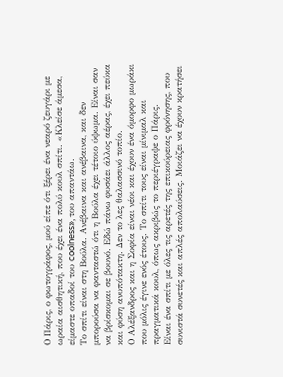Ο Πάρις, ο φωτογράφος, μού είπε ότι ξέρει ένα νεαρό ζευγάρι με ωραία αισθητική, που έχει ένα πολύ κουλ σπίτι. «Κλείσε άμεσα, είμαστε οπαδοί του coolness», του απαντάω.
Το σπίτι είναι στη Βούλα. Ανέβαινα και ανέβαινα, και δεν μπορούσα να φανταστώ ότι η Βούλα έχει τέτοιο ύψωμα. Είναι σαν να βρίσκομαι σε βουνό. Εδώ πάνω φυσάει άλλος αέρας, έχει πεύκα και φύση ανυπότακτη. Δεν το λες θαλασσινό τοπίο.
Ο Αλέξανδρος και η Σοφία είναι νέοι και έχουν ένα όμορφο μωράκι που μόλις έγινε ενός έτους. Το σπίτι τους είναι μίνιμαλ και πραγματικά κουλ, όπως ακριβώς το περιέγραψε ο Πάρις.
Είναι ένα σπίτι με όλες τις αρετές της επικούρειας φρόνησης, που συνιστά συνετές και απλές απολαύσεις. Μοιάζει να έχουν κρατήσει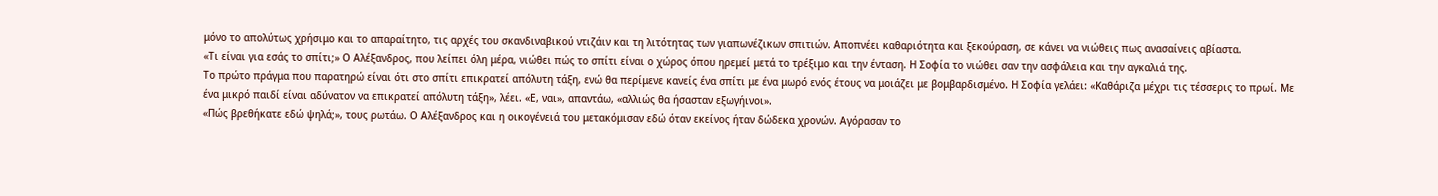μόνο το απολύτως χρήσιμο και το απαραίτητο, τις αρχές του σκανδιναβικού ντιζάιν και τη λιτότητας των γιαπωνέζικων σπιτιών. Αποπνέει καθαριότητα και ξεκούραση, σε κάνει να νιώθεις πως ανασαίνεις αβίαστα.
«Τι είναι για εσάς το σπίτι;» Ο Αλέξανδρος, που λείπει όλη μέρα, νιώθει πώς το σπίτι είναι ο χώρος όπου ηρεμεί μετά το τρέξιμο και την ένταση. Η Σοφία το νιώθει σαν την ασφάλεια και την αγκαλιά της.
Το πρώτο πράγμα που παρατηρώ είναι ότι στο σπίτι επικρατεί απόλυτη τάξη, ενώ θα περίμενε κανείς ένα σπίτι με ένα μωρό ενός έτους να μοιάζει με βομβαρδισμένο. Η Σοφία γελάει: «Καθάριζα μέχρι τις τέσσερις το πρωί. Με ένα μικρό παιδί είναι αδύνατον να επικρατεί απόλυτη τάξη», λέει. «Ε, ναι», απαντάω, «αλλιώς θα ήσασταν εξωγήινοι».
«Πώς βρεθήκατε εδώ ψηλά;», τους ρωτάω. Ο Αλέξανδρος και η οικογένειά του μετακόμισαν εδώ όταν εκείνος ήταν δώδεκα χρονών. Αγόρασαν το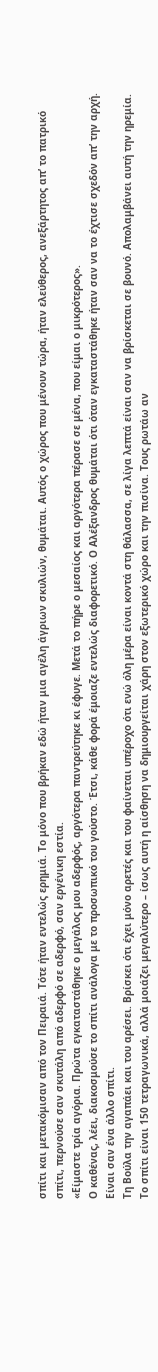σπίτι και μετακόμισαν από τον Πειραιά. Τότε ήταν εντελώς ερημιά. Το μόνο που βρήκαν εδώ ήταν μια αγέλη άγριων σκυλιών, θυμάται. Αυτός ο χώρος που μένουν τώρα, ήταν ελεύθερος, ανεξάρτητος απ’ το πατρικό σπίτι, περνούσε σαν σκυτάλη από αδερφό σε αδερφό, σαν εργένικη εστία.
«Είμαστε τρία αγόρια. Πρώτα εγκαταστάθηκε ο μεγάλος μου αδερφός, αργότερα παντρεύτηκε κι έφυγε. Μετά το πήρε ο μεσαίος και αργότερα πέρασε σε μένα, που είμαι ο μικρότερος».
Ο καθένας, λέει, διακοσμούσε το σπίτι ανάλογα με το προσωπικό του γούστο. Έτσι, κάθε φορά έμοιαζε εντελώς διαφορετικό. Ο Αλέξανδρος θυμάται ότι όταν εγκαταστάθηκε ήταν σαν να το έχτισε σχεδόν απ’ την αρχή. Είναι σαν ένα άλλο σπίτι.
Τη Βούλα την αγαπάει και του αρέσει. Βρίσκει ότι έχει μόνο αρετές και του φαίνεται υπέροχο ότι ενώ όλη μέρα είναι κοντά στη θάλασσα, σε λίγα λεπτά είναι σαν να βρίσκεται σε βουνό. Απολαμβάνει αυτή την ηρεμία.
Το σπίτι είναι 150 τετραγωνικά, αλλά μοιάζει μεγαλύτερο – ίσως αυτή η αίσθηση να δημιουργείται χάρη στον εξωτερικό χώρο και την πισίνα. Τους ρωτάω αν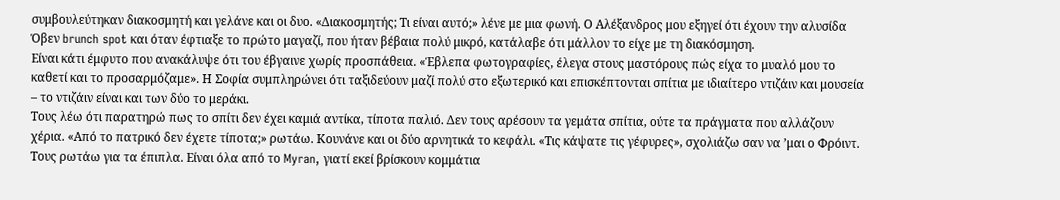συμβουλεύτηκαν διακοσμητή και γελάνε και οι δυο. «Διακοσμητής; Τι είναι αυτό;» λένε με μια φωνή. Ο Αλέξανδρος μου εξηγεί ότι έχουν την αλυσίδα Όβεν brunch spot και όταν έφτιαξε το πρώτο μαγαζί, που ήταν βέβαια πολύ μικρό, κατάλαβε ότι μάλλον το είχε με τη διακόσμηση.
Είναι κάτι έμφυτο που ανακάλυψε ότι του έβγαινε χωρίς προσπάθεια. «Έβλεπα φωτογραφίες, έλεγα στους μαστόρους πώς είχα το μυαλό μου το καθετί και το προσαρμόζαμε». Η Σοφία συμπληρώνει ότι ταξιδεύουν μαζί πολύ στο εξωτερικό και επισκέπτονται σπίτια με ιδιαίτερο ντιζάιν και μουσεία – το ντιζάιν είναι και των δύο το μεράκι.
Τους λέω ότι παρατηρώ πως το σπίτι δεν έχει καμιά αντίκα, τίποτα παλιό. Δεν τους αρέσουν τα γεμάτα σπίτια, ούτε τα πράγματα που αλλάζουν χέρια. «Από το πατρικό δεν έχετε τίποτα;» ρωτάω. Κουνάνε και οι δύο αρνητικά το κεφάλι. «Τις κάψατε τις γέφυρες», σχολιάζω σαν να ’μαι ο Φρόιντ.
Τους ρωτάω για τα έπιπλα. Είναι όλα από το Myran, γιατί εκεί βρίσκουν κομμάτια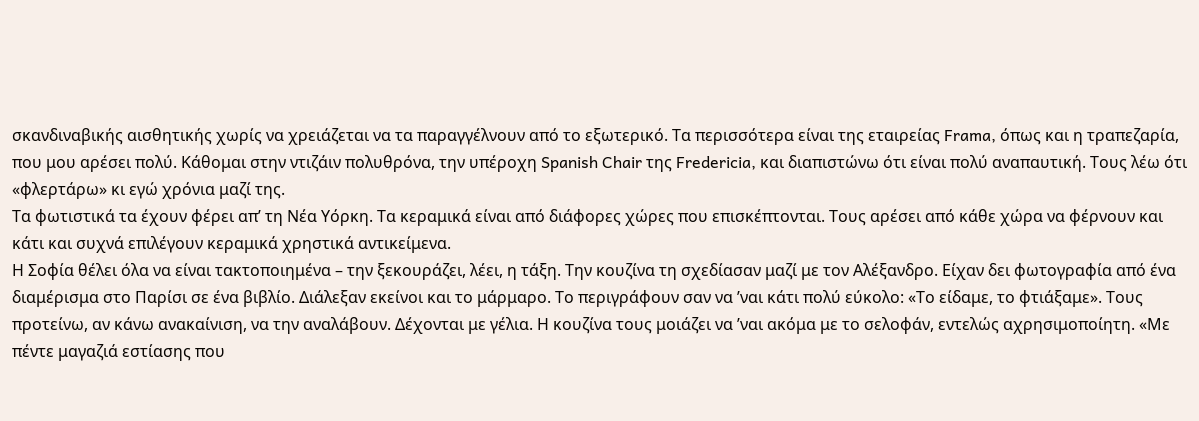σκανδιναβικής αισθητικής χωρίς να χρειάζεται να τα παραγγέλνουν από το εξωτερικό. Τα περισσότερα είναι της εταιρείας Frama, όπως και η τραπεζαρία, που μου αρέσει πολύ. Κάθομαι στην ντιζάιν πολυθρόνα, την υπέροχη Spanish Chair της Fredericia, και διαπιστώνω ότι είναι πολύ αναπαυτική. Τους λέω ότι «φλερτάρω» κι εγώ χρόνια μαζί της.
Τα φωτιστικά τα έχουν φέρει απ’ τη Νέα Υόρκη. Τα κεραμικά είναι από διάφορες χώρες που επισκέπτονται. Τους αρέσει από κάθε χώρα να φέρνουν και κάτι και συχνά επιλέγουν κεραμικά χρηστικά αντικείμενα.
Η Σοφία θέλει όλα να είναι τακτοποιημένα – την ξεκουράζει, λέει, η τάξη. Την κουζίνα τη σχεδίασαν μαζί με τον Αλέξανδρο. Είχαν δει φωτογραφία από ένα διαμέρισμα στο Παρίσι σε ένα βιβλίο. Διάλεξαν εκείνοι και το μάρμαρο. Το περιγράφουν σαν να ’ναι κάτι πολύ εύκολο: «Το είδαμε, το φτιάξαμε». Τους προτείνω, αν κάνω ανακαίνιση, να την αναλάβουν. Δέχονται με γέλια. Η κουζίνα τους μοιάζει να ’ναι ακόμα με το σελοφάν, εντελώς αχρησιμοποίητη. «Με πέντε μαγαζιά εστίασης που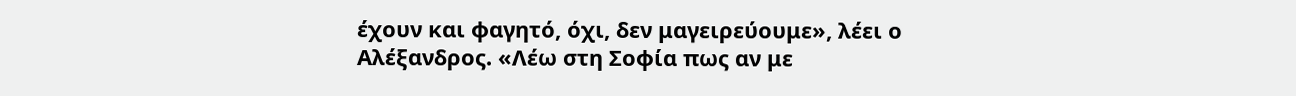έχουν και φαγητό, όχι, δεν μαγειρεύουμε», λέει ο Αλέξανδρος. «Λέω στη Σοφία πως αν με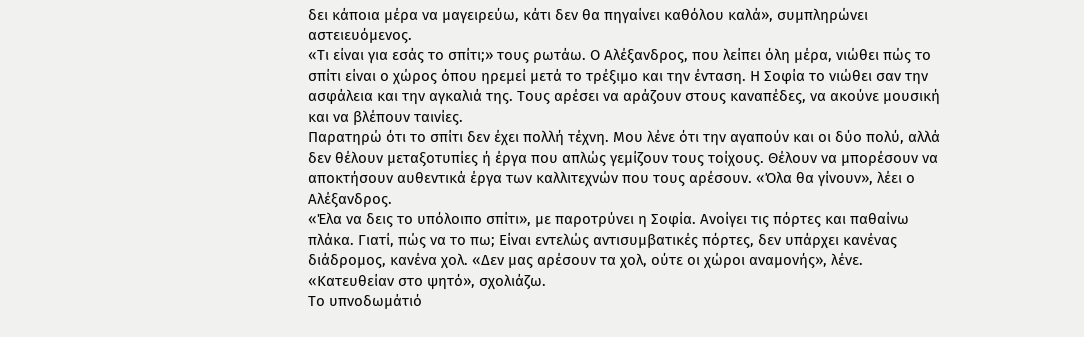δει κάποια μέρα να μαγειρεύω, κάτι δεν θα πηγαίνει καθόλου καλά», συμπληρώνει αστειευόμενος.
«Τι είναι για εσάς το σπίτι;» τους ρωτάω. Ο Αλέξανδρος, που λείπει όλη μέρα, νιώθει πώς το σπίτι είναι ο χώρος όπου ηρεμεί μετά το τρέξιμο και την ένταση. Η Σοφία το νιώθει σαν την ασφάλεια και την αγκαλιά της. Τους αρέσει να αράζουν στους καναπέδες, να ακούνε μουσική και να βλέπουν ταινίες.
Παρατηρώ ότι το σπίτι δεν έχει πολλή τέχνη. Μου λένε ότι την αγαπούν και οι δύο πολύ, αλλά δεν θέλουν μεταξοτυπίες ή έργα που απλώς γεμίζουν τους τοίχους. Θέλουν να μπορέσουν να αποκτήσουν αυθεντικά έργα των καλλιτεχνών που τους αρέσουν. «Όλα θα γίνουν», λέει ο Αλέξανδρος.
«Έλα να δεις το υπόλοιπο σπίτι», με παροτρύνει η Σοφία. Ανοίγει τις πόρτες και παθαίνω πλάκα. Γιατί, πώς να το πω; Είναι εντελώς αντισυμβατικές πόρτες, δεν υπάρχει κανένας διάδρομος, κανένα χολ. «Δεν μας αρέσουν τα χολ, ούτε οι χώροι αναμονής», λένε. «Κατευθείαν στο ψητό», σχολιάζω.
Το υπνοδωμάτιό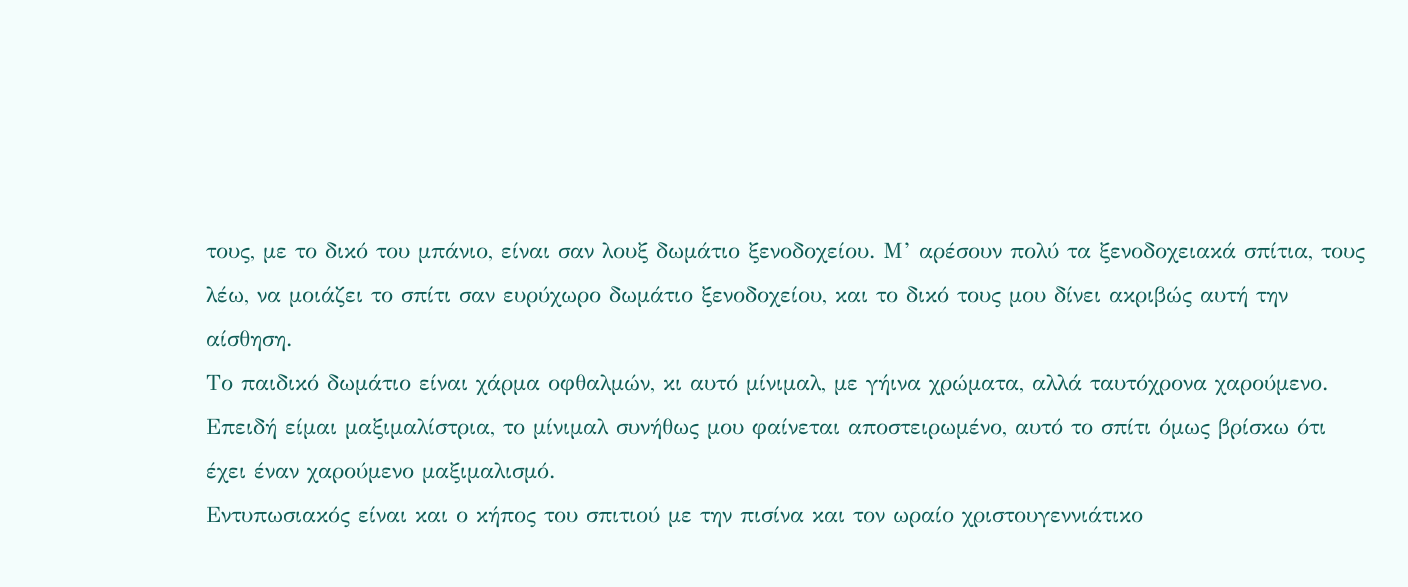τους, με το δικό του μπάνιο, είναι σαν λουξ δωμάτιο ξενοδοχείου. Μ’ αρέσουν πολύ τα ξενοδοχειακά σπίτια, τους λέω, να μοιάζει το σπίτι σαν ευρύχωρο δωμάτιο ξενοδοχείου, και το δικό τους μου δίνει ακριβώς αυτή την αίσθηση.
Το παιδικό δωμάτιο είναι χάρμα οφθαλμών, κι αυτό μίνιμαλ, με γήινα χρώματα, αλλά ταυτόχρονα χαρούμενο. Επειδή είμαι μαξιμαλίστρια, το μίνιμαλ συνήθως μου φαίνεται αποστειρωμένο, αυτό το σπίτι όμως βρίσκω ότι έχει έναν χαρούμενο μαξιμαλισμό.
Εντυπωσιακός είναι και ο κήπος του σπιτιού με την πισίνα και τον ωραίο χριστουγεννιάτικο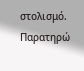στολισμό. Παρατηρώ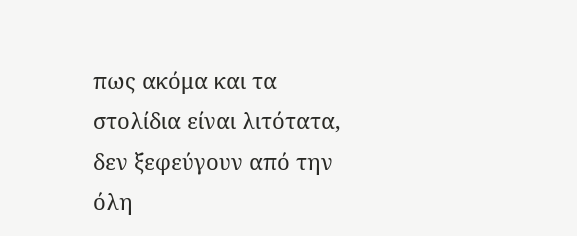πως ακόμα και τα στολίδια είναι λιτότατα, δεν ξεφεύγουν από την όλη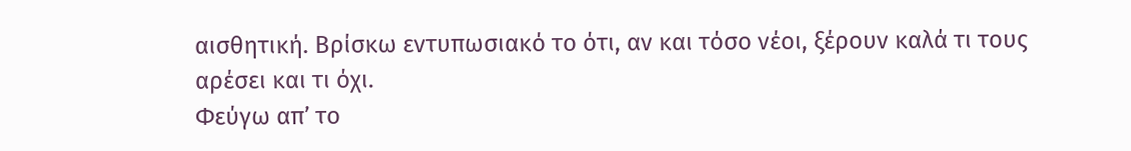αισθητική. Βρίσκω εντυπωσιακό το ότι, αν και τόσο νέοι, ξέρουν καλά τι τους αρέσει και τι όχι.
Φεύγω απ’ το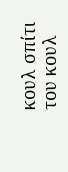κουλ σπίτι του κουλ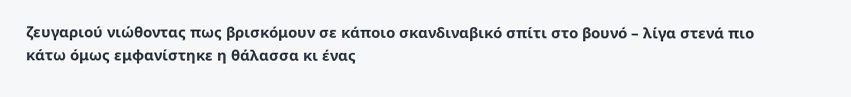ζευγαριού νιώθοντας πως βρισκόμουν σε κάποιο σκανδιναβικό σπίτι στο βουνό – λίγα στενά πιο κάτω όμως εμφανίστηκε η θάλασσα κι ένας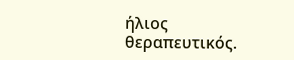ήλιος θεραπευτικός.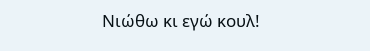Νιώθω κι εγώ κουλ!